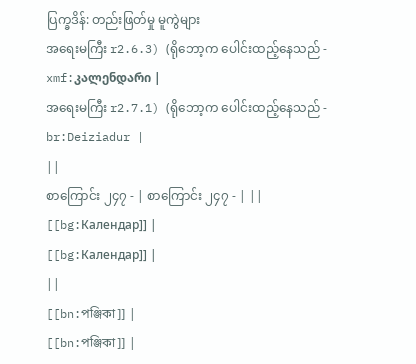ပြက္ခဒိန်: တည်းဖြတ်မှု မူကွဲများ
အရေးမကြီး r2.6.3) (ရိုဘော့က ပေါင်းထည့်နေသည် - xmf:კალენდარი |
အရေးမကြီး r2.7.1) (ရိုဘော့က ပေါင်းထည့်နေသည် - br:Deiziadur |
||
စာကြောင်း ၂၄၇ - | စာကြောင်း ၂၄၇ - | ||
[[bg:Календар]] |
[[bg:Календар]] |
||
[[bn:পঞ্জিকা]] |
[[bn:পঞ্জিকা]] |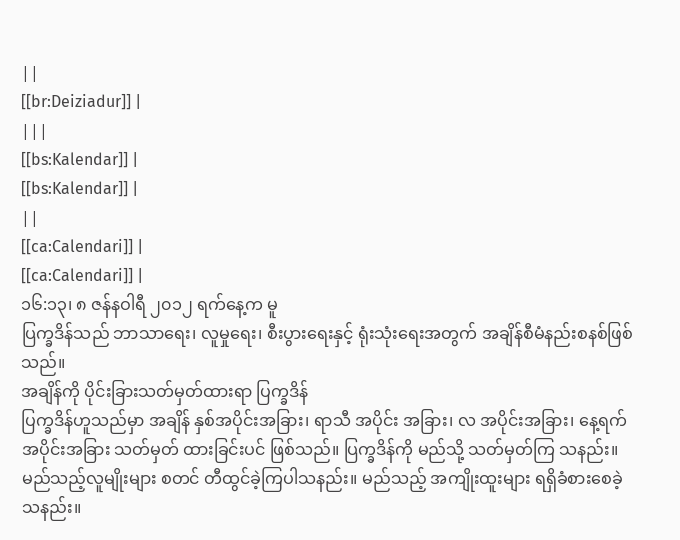||
[[br:Deiziadur]] |
|||
[[bs:Kalendar]] |
[[bs:Kalendar]] |
||
[[ca:Calendari]] |
[[ca:Calendari]] |
၁၆:၁၃၊ ၈ ဇန်နဝါရီ ၂၀၁၂ ရက်နေ့က မူ
ပြက္ခဒိန်သည် ဘာသာရေး၊ လူမှုရေး၊ စီးပွားရေးနှင့် ရုံးသုံးရေးအတွက် အချိန်စီမံနည်းစနစ်ဖြစ်သည်။
အချိန်ကို ပိုင်းခြားသတ်မှတ်ထားရာ ပြက္ခဒိန်
ပြက္ခဒိန်ဟူသည်မှာ အချိန် နှစ်အပိုင်းအခြား၊ ရာသီ အပိုင်း အခြား၊ လ အပိုင်းအခြား၊ နေ့ရက် အပိုင်းအခြား သတ်မှတ် ထားခြင်းပင် ဖြစ်သည်။ ပြက္ခဒိန်ကို မည်သို့ သတ်မှတ်ကြ သနည်း။ မည်သည့်လူမျိုးများ စတင် တီထွင်ခဲ့ကြပါသနည်း။ မည်သည့် အကျိုးထူးများ ရရှိခံစားစေခဲ့သနည်း။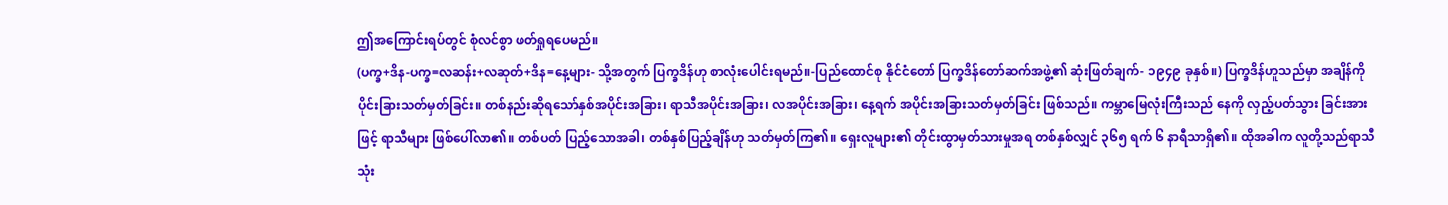ဤအကြောင်းရပ်တွင် စုံလင်စွာ ဖတ်ရှုရပေမည်။
(ပက္ခ+ဒိန-ပက္ခ=လဆန်း+လဆုတ်+ဒိန=နေ့များ- သို့အတွက် ပြက္ခဒိန်ဟု စာလုံးပေါင်းရမည်။-ပြည်ထောင်စု နိုင်ငံတော် ပြက္ခဒိန်တော်ဆက်အဖွဲ့၏ ဆုံးဖြတ်ချက်- ၁၉၄၉ ခုနှစ်။) ပြက္ခဒိန်ဟူသည်မှာ အချိန်ကို ပိုင်းခြားသတ်မှတ်ခြင်း။ တစ်နည်းဆိုရသော်နှစ်အပိုင်းအခြား၊ ရာသီအပိုင်းအခြား၊ လအပိုင်းအခြား၊ နေ့ရက် အပိုင်းအခြားသတ်မှတ်ခြင်း ဖြစ်သည်။ ကမ္ဘာမြေလုံးကြီးသည် နေကို လှည့်ပတ်သွား ခြင်းအားဖြင့် ရာသီများ ဖြစ်ပေါ်လာ၏။ တစ်ပတ် ပြည့်သောအခါ၊ တစ်နှစ်ပြည့်ချိန်ဟု သတ်မှတ်ကြ၏။ ရှေးလူများ၏ တိုင်းထွာမှတ်သားမှုအရ တစ်နှစ်လျှင် ၃၆၅ ရက် ၆ နာရီသာရှိ၏။ ထိုအခါက လူတို့သည်ရာသီသုံး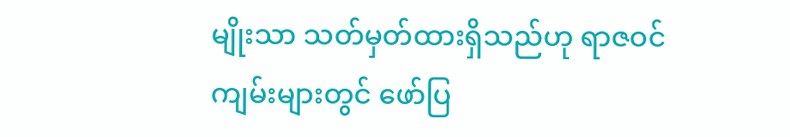မျိုးသာ သတ်မှတ်ထားရှိသည်ဟု ရာဇဝင်ကျမ်းများတွင် ဖော်ပြ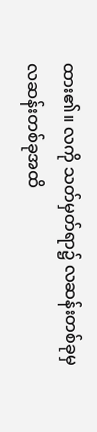ထား၏။ လကို သတ်မှတ်ရာ၌ လဆန်းတစ်ခုမှ လဆန်းတစ်ခုအထိ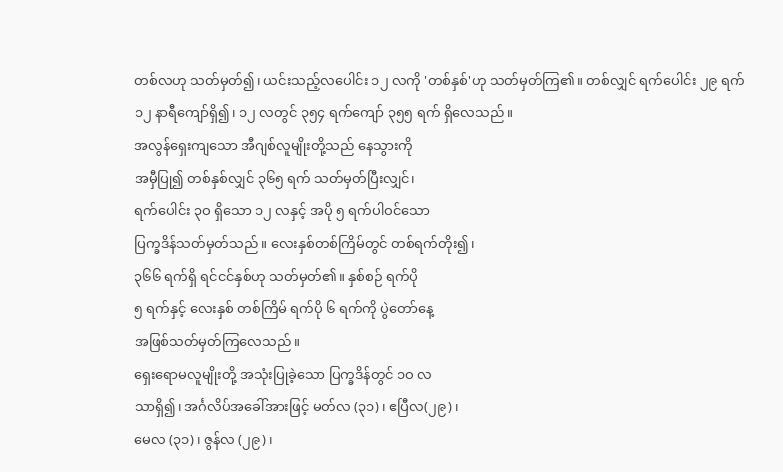တစ်လဟု သတ်မှတ်၍၊ ယင်းသည့်လပေါင်း ၁၂ လကို 'တစ်နှစ်'ဟု သတ်မှတ်ကြ၏။ တစ်လျှင် ရက်ပေါင်း ၂၉ ရက် ၁၂ နာရီကျော်ရှိ၍၊ ၁၂ လတွင် ၃၅၄ ရက်ကျော် ၃၅၅ ရက် ရှိလေသည်။
အလွန်ရှေးကျသော အီဂျစ်လူမျိုးတို့သည် နေသွားကို
အမှီပြု၍ တစ်နှစ်လျှင် ၃၆၅ ရက် သတ်မှတ်ပြီးလျှင်၊
ရက်ပေါင်း ၃ဝ ရှိသော ၁၂ လနှင့် အပို ၅ ရက်ပါဝင်သော
ပြက္ခဒိန်သတ်မှတ်သည်။ လေးနှစ်တစ်ကြိမ်တွင် တစ်ရက်တိုး၍၊
၃၆၆ ရက်ရှိ ရင်ငင်နှစ်ဟု သတ်မှတ်၏။ နှစ်စဉ် ရက်ပို
၅ ရက်နှင့် လေးနှစ် တစ်ကြိမ် ရက်ပို ၆ ရက်ကို ပွဲတော်နေ့
အဖြစ်သတ်မှတ်ကြလေသည်။
ရှေးရောမလူမျိုးတို့ အသုံးပြုခဲ့သော ပြက္ခဒိန်တွင် ၁ဝ လ
သာရှိ၍၊ အင်္ဂလိပ်အခေါ်အားဖြင့် မတ်လ (၃၁)၊ ဧပြီလ(၂၉)၊
မေလ (၃၁)၊ ဇွန်လ (၂၉)၊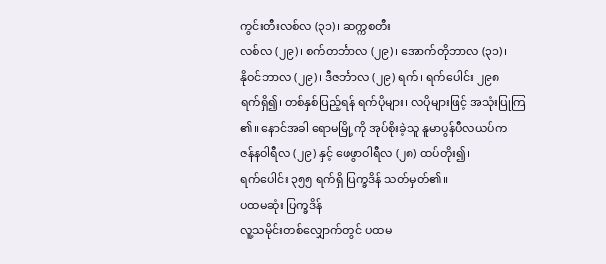ကွင်းတီးလစ်လ (၃၁)၊ ဆက္ကစတီး
လစ်လ (၂၉)၊ စက်တင်္ဘာလ (၂၉)၊ အောက်တိုဘာလ (၃၁)၊
နိုဝင်ဘာလ (၂၉)၊ ဒီဇင်္ဘာလ (၂၉) ရက်၊ ရက်ပေါင်း ၂၉၈
ရက်ရှိ၍၊ တစ်နှစ်ပြည့်ရန် ရက်ပိုများ၊ လပိုများဖြင့် အသုံးပြုကြ
၏။ နောင်အခါ ရောမမြို့ကို အုပ်စိုးခဲ့သူ နူမာပွန်ပီလယပ်က
ဇန်နဝါရီလ (၂၉) နှင့် ဖေဖွာဝါရီလ (၂၈) ထပ်တိုး၍၊
ရက်ပေါင်း ၃၅၅ ရက်ရှိ ပြက္ခဒိန် သတ်မှတ်၏။
ပထမဆုံး ပြက္ခဒိန်
လူ့သမိုင်းတစ်လျှောက်တွင် ပထမ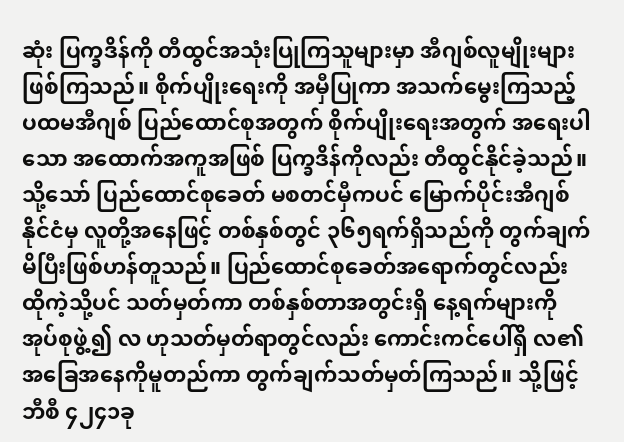ဆုံး ပြက္ခဒိန်ကို တီထွင်အသုံးပြုကြသူများမှာ အီဂျစ်လူမျိုးများဖြစ်ကြသည်။ စိုက်ပျိုးရေးကို အမှီပြုကာ အသက်မွေးကြသည့် ပထမအီဂျစ် ပြည်ထောင်စုအတွက် စိုက်ပျိုးရေးအတွက် အရေးပါသော အထောက်အကူအဖြစ် ပြက္ခဒိန်ကိုလည်း တီထွင်နိုင်ခဲ့သည်။ သို့သော် ပြည်ထောင်စုခေတ် မစတင်မှီကပင် မြောက်ပိုင်းအီဂျစ်နိုင်ငံမှ လူတို့အနေဖြင့် တစ်နှစ်တွင် ၃၆၅ရက်ရှိသည်ကို တွက်ချက်မိပြီးဖြစ်ဟန်တူသည်။ ပြည်ထောင်စုခေတ်အရောက်တွင်လည်း ထိုကဲ့သို့ပင် သတ်မှတ်ကာ တစ်နှစ်တာအတွင်းရှိ နေ့ရက်များကို အုပ်စုဖွဲ့၍ လ ဟုသတ်မှတ်ရာတွင်လည်း ကောင်းကင်ပေါ်ရှိ လ၏ အခြေအနေကိုမူတည်ကာ တွက်ချက်သတ်မှတ်ကြသည်။ သို့ဖြင့် ဘီစီ ၄၂၄၁ခု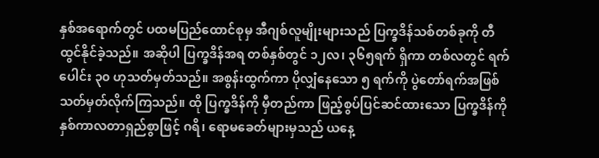နှစ်အရောက်တွင် ပထမပြည်ထောင်စုမှ အီဂျစ်လူမျိုးများသည် ပြက္ခဒိန်သစ်တစ်ခုကို တီထွင်နိုင်ခဲ့သည်။ အဆိုပါ ပြက္ခဒိန်အရ တစ်နှစ်တွင် ၁၂လ၊ ၃၆၅ရက် ရှိကာ တစ်လတွင် ရက်ပေါင်း ၃၀ ဟုသတ်မှတ်သည်။ အစွန်းထွက်ကာ ပိုလျှံနေသော ၅ ရက်ကို ပွဲတော်ရက်အဖြစ် သတ်မှတ်လိုက်ကြသည်။ ထို ပြက္ခဒိန်ကို မှီတည်ကာ ဖြည့်စွပ်ပြင်ဆင်ထားသော ပြက္ခဒိန်ကို နှစ်ကာလတာရှည်စွာဖြင့် ဂရိ၊ ရောမခေတ်များမှသည် ယနေ့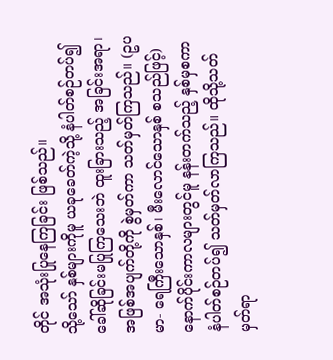တိုင် အသုံးပြုနေကြခြင်း ဖြစ်သည်။
သို့သော် နှစ်များကိုမူ ယခုခေတ်ကဲ့သို့ နံပါတ်စဉ်တပ်၍ ခေါ်ဆိုခြင်းမပြုကြသေးဘဲ ထူးခြားသည့် အခြင်းအရာ၊ အဖြစ်အပျက်တို့ကို စွဲမှတ်ကာ သတ်မှတ်ကြသည်။ (ဥပမာ- ရေကြီးသောနှစ်၊ မီးလောင်သောနှစ် စသည်ဖြင့်) နောက်ပိုင်းကာလများတွင်မူ နန်းတက်သည့် နှစ်မှစကာ နံပါတ်စဉ်တပ်၍ သတ်မှတ်လာကြသည်။ ထိုသို့သတ်မှတ်ရာ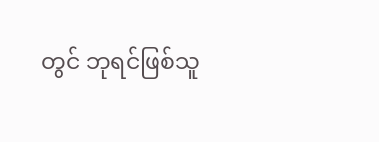တွင် ဘုရင်ဖြစ်သူ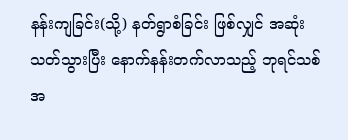နန်းကျခြင်း(သို့) နတ်ရွာစံခြင်း ဖြစ်လျှင် အဆုံးသတ်သွားပြီး နောက်နန်းတက်လာသည့် ဘုရင်သစ်အ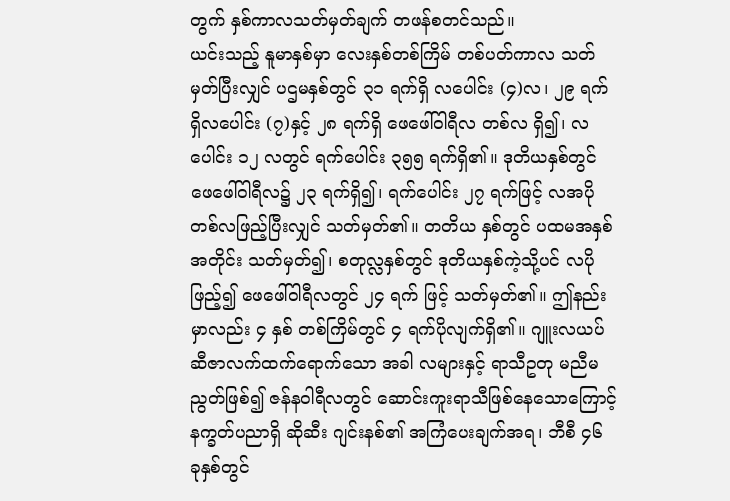တွက် နှစ်ကာလသတ်မှတ်ချက် တဖန်စတင်သည်။
ယင်းသည့် နူမာနှစ်မှာ လေးနှစ်တစ်ကြိမ် တစ်ပတ်ကာလ သတ်မှတ်ပြီးလျှင် ပဌမနှစ်တွင် ၃၁ ရက်ရှိ လပေါင်း (၄)လ၊ ၂၉ ရက်ရှိလပေါင်း (၇)နှင့် ၂၈ ရက်ရှိ ဖေဖေါ်ဝါရီလ တစ်လ ရှိ၍၊ လပေါင်း ၁၂ လတွင် ရက်ပေါင်း ၃၅၅ ရက်ရှိ၏။ ဒုတိယနှစ်တွင် ဖေဖေါ်ဝါရီလ၌ ၂၃ ရက်ရှိ၍၊ ရက်ပေါင်း ၂၇ ရက်ဖြင့် လအပို တစ်လဖြည့်ပြီးလျှင် သတ်မှတ်၏။ တတိယ နှစ်တွင် ပထမအနှစ်အတိုင်း သတ်မှတ်၍၊ စတုလ္လနှစ်တွင် ဒုတိယနှစ်ကဲ့သို့ပင် လပိုဖြည့်၍ ဖေဖေါ်ဝါရီလတွင် ၂၄ ရက် ဖြင့် သတ်မှတ်၏။ ဤနည်းမှာလည်း ၄ နှစ် တစ်ကြိမ်တွင် ၄ ရက်ပိုလျက်ရှိ၏။ ဂျူးလယပ်ဆီဇာလက်ထက်ရောက်သော အခါ လများနှင့် ရာသီဥတု မညီမညွတ်ဖြစ်၍ ဇန်နဝါရီလတွင် ဆောင်းကူးရာသီဖြစ်နေသောကြောင့် နက္ခတ်ပညာရှိ ဆိုဆီး ဂျင်းနစ်၏ အကြံပေးချက်အရ၊ ဘီစီ ၄၆ ခုနှစ်တွင်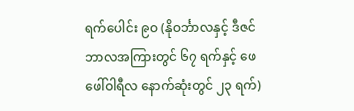ရက်ပေါင်း ၉ဝ (နိုဝင်္ဘာလနှင့် ဒီဇင်ဘာလအကြားတွင် ၆၇ ရက်နှင့် ဖေဖေါ်ဝါရီလ နောက်ဆုံးတွင် ၂၃ ရက်)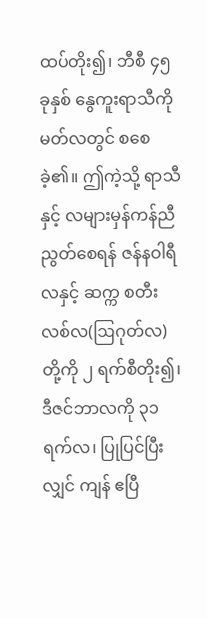ထပ်တိုး၍၊ ဘီစီ ၄၅ ခုနှစ် နွေကူးရာသီကို မတ်လတွင် စစေခဲ့၏။ ဤကဲ့သို့ ရာသီနှင့် လများမှန်ကန်ညီညွတ်စေရန် ဇန်နဝါရီလနှင့် ဆက္က စတီးလစ်လ(ဩဂုတ်လ) တို့ကို ၂ ရက်စီတိုး၍၊ ဒီဇင်ဘာလကို ၃၁ ရက်လ၊ ပြုပြင်ပြီးလျှင် ကျန် ဧပြီ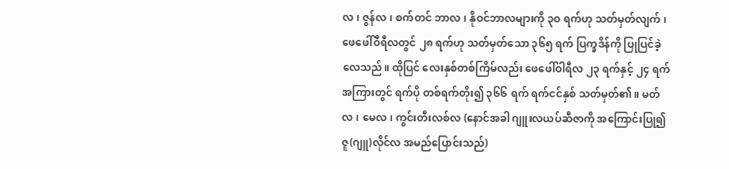လ၊ ဇွန်လ၊ စက်တင် ဘာလ၊ နိုဝင်ဘာလများကို ၃ဝ ရက်ဟု သတ်မှတ်လျက်၊ ဖေဖေါ်ဝီရီလတွင် ၂၈ ရက်ဟု သတ်မှတ်သော ၃၆၅ ရက် ပြက္ခဒိန်ကို ပြုပြင်ခဲ့လေသည်။ ထိုပြင် လေးနှစ်တစ်ကြိမ်လည်း ဖေဖေါ်ဝါရီလ ၂၃ ရက်နှင့် ၂၄ ရက် အကြားတွင် ရက်ပို တစ်ရက်တိုး၍ ၃၆၆ ရက် ရက်ငင်နှစ် သတ်မှတ်၏။ မတ်လ၊ မေလ၊ ကွင်းတီးလစ်လ (နောင်အခါ ဂျူးလယပ်ဆီဇာကို အကြောင်းပြု၍ ဇူ(ဂျူ)လိုင်လ အမည်ပြောင်းသည်)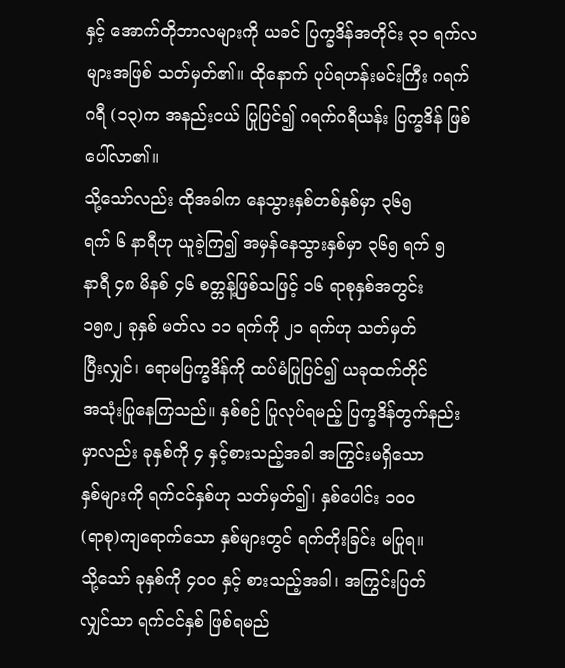နှင့် အောက်တိုဘာလများကို ယခင် ပြက္ခဒိန်အတိုင်း ၃၁ ရက်လ များအဖြစ် သတ်မှတ်၏။ ထိုနောက် ပုပ်ရဟန်းမင်းကြီး ဂရက် ဂရီ (၁၃)က အနည်းငယ် ပြုပြင်၍ ဂရက်ဂရီယန်း ပြက္ခဒိန် ဖြစ်ပေါ်လာ၏။
သို့သော်လည်း ထိုအခါက နေသွားနှစ်တစ်နှစ်မှာ ၃၆၅
ရက် ၆ နာရီဟု ယူခဲ့ကြ၍ အမှန်နေသွားနှစ်မှာ ၃၆၅ ရက် ၅
နာရီ ၄၈ မိနစ် ၄၆ စတ္တန့်ဖြစ်သဖြင့် ၁၆ ရာစုနှစ်အတွင်း
၁၅၈၂ ခုနှစ် မတ်လ ၁၁ ရက်ကို ၂၁ ရက်ဟု သတ်မှတ်
ပြီးလျှင်၊ ရောမပြက္ခဒိန်ကို ထပ်မံပြုပြင်၍ ယခုထက်တိုင်
အသုံးပြုနေကြသည်။ နှစ်စဉ် ပြုလုပ်ရမည့် ပြက္ခဒိန်တွက်နည်း
မှာလည်း ခုနှစ်ကို ၄ နှင့်စားသည့်အခါ အကြွင်းမရှိသော
နှစ်များကို ရက်ငင်နှစ်ဟု သတ်မှတ်၍၊ နှစ်ပေါင်း ၁ဝဝ
(ရာစု)ကျရောက်သော နှစ်များတွင် ရက်တိုးခြင်း မပြုရ။
သို့သော် ခုနှစ်ကို ၄ဝဝ နှင့် စားသည့်အခါ၊ အကြွင်းပြတ်
လျှင်သာ ရက်ငင်နှစ် ဖြစ်ရမည်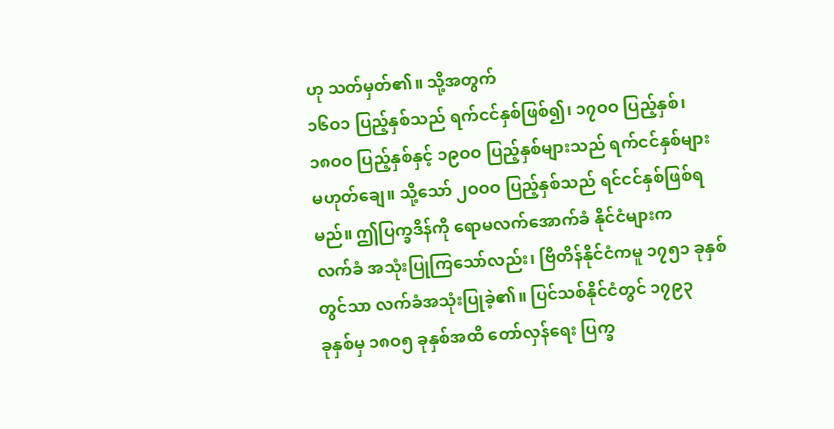ဟု သတ်မှတ်၏။ သို့အတွက်
၁၆ဝ၁ ပြည့်နှစ်သည် ရက်ငင်နှစ်ဖြစ်၍၊ ၁၇ဝဝ ပြည့်နှစ်၊
၁၈ဝဝ ပြည့်နှစ်နှင့် ၁၉ဝဝ ပြည့်နှစ်များသည် ရက်ငင်နှစ်များ
မဟုတ်ချေ။ သို့သော် ၂ဝဝဝ ပြည့်နှစ်သည် ရင်ငင်နှစ်ဖြစ်ရ
မည်။ ဤပြက္ခဒိန်ကို ရောမလက်အောက်ခံ နိုင်ငံများက
လက်ခံ အသုံးပြုကြသော်လည်း၊ ဗြိတိန်နိုင်ငံကမူ ၁၇၅၁ ခုနှစ်
တွင်သာ လက်ခံအသုံးပြုခဲ့၏။ ပြင်သစ်နိုင်ငံတွင် ၁၇၉၃
ခုနှစ်မှ ၁၈ဝ၅ ခုနှစ်အထိ တော်လှန်ရေး ပြက္ခ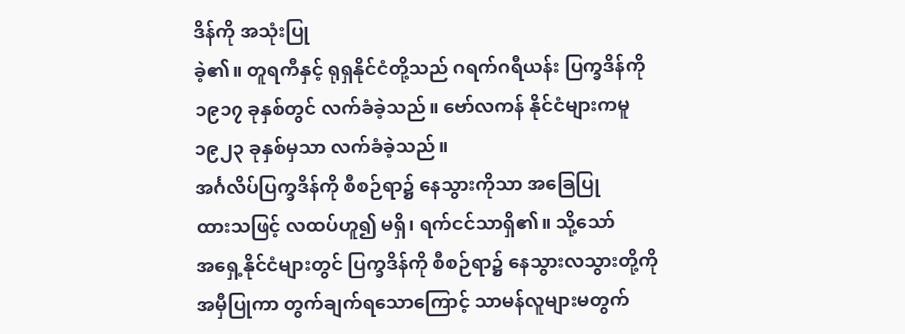ဒိန်ကို အသုံးပြု
ခဲ့၏။ တူရကီနှင့် ရုရှနိုင်ငံတို့သည် ဂရက်ဂရီယန်း ပြက္ခဒိန်ကို
၁၉၁၇ ခုနှစ်တွင် လက်ခံခဲ့သည်။ ဗော်လကန် နိုင်ငံများကမူ
၁၉၂၃ ခုနှစ်မှသာ လက်ခံခဲ့သည်။
အင်္ဂလိပ်ပြက္ခဒိန်ကို စီစဉ်ရာ၌ နေသွားကိုသာ အခြေပြု
ထားသဖြင့် လထပ်ဟူ၍ မရှိ၊ ရက်ငင်သာရှိ၏။ သို့သော်
အရှေ့နိုင်ငံများတွင် ပြက္ခဒိန်ကို စီစဉ်ရာ၌ နေသွားလသွားတို့ကို
အမှီပြုကာ တွက်ချက်ရသောကြောင့် သာမန်လူများမတွက်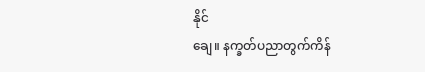နိုင်
ချေ။ နက္ခတ်ပညာတွက်ကိန်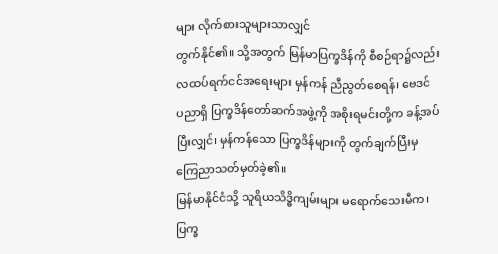များ လိုက်စားသူများသာလျှင်
တွက်နိုင်၏။ သို့အတွက် မြန်မာပြက္ခဒိန်ကို စီစဉ်ရာ၌လည်း
လထပ်ရက်ငင်အရေးများ မှန်ကန် ညီညွတ်စေရန်၊ ဗေဒင်
ပညာရှိ ပြက္ခဒိန်တော်ဆက်အဖွဲ့ကို အစိုးရမင်းတို့က ခန့်အပ်
ပြီးလျှင်၊ မှန်ကန်သော ပြက္ခဒိန်များကို တွက်ချက်ပြီးမှ
ကြေညာသတ်မှတ်ခဲ့၏။
မြန်မာနိုင်ငံသို့ သူရိယသိဒ္ဓိကျမ်းများ မရောက်သေးမီက၊
ပြက္ခ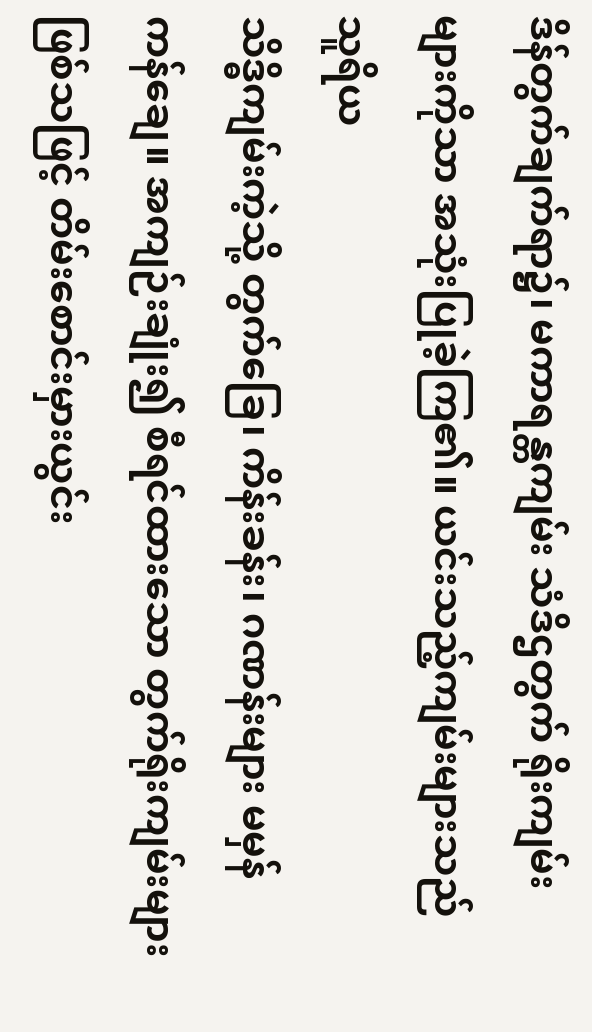ဒိန်တွက်ချက်ရာ၌၊ မကာရန္တကျမ်း သံဒိဌတွက် ရိုးကျမ်း
များကိုသာ အသုံးပြုခဲ့ကြ၏။ ယင်းသည့်ကျမ်းများသည် သူရိယ
သိဒ္ဓိကျမ်းကဲ့သို့ တွက်ခြေ၊ ကိန်းခန်း၊ ဂဏန်းများ မမှန်
ကန်ချေ။ အကျဉ်းချုံး၍ စီရင်ထားသော တွက်ရိုးကျမ်းများ
ဖြစ်သဖြင့် တိမ်းစောင်းမှားယွင်း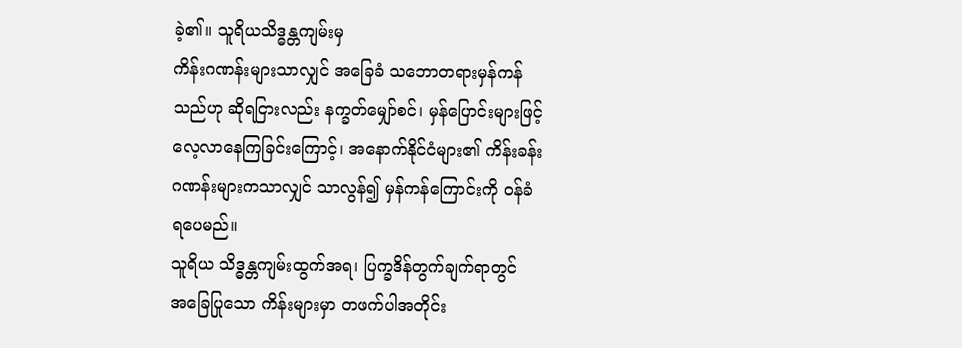ခဲ့၏။ သူရိယသိဒ္ဓန္တကျမ်းမှ
ကိန်းဂဏန်းများသာလျှင် အခြေခံ သဘောတရားမှန်ကန်
သည်ဟု ဆိုရငြားလည်း နက္ခတ်မျှော်စင်၊ မှန်ပြောင်းများဖြင့်
လေ့လာနေကြခြင်းကြောင့်၊ အနောက်နိုင်ငံများ၏ ကိန်းခန်း
ဂဏန်းများကသာလျှင် သာလွန်၍ မှန်ကန်ကြောင်းကို ဝန်ခံ
ရပေမည်။
သူရိယ သိဒ္ဓန္တကျမ်းထွက်အရ၊ ပြက္ခဒိန်တွက်ချက်ရာတွင်
အခြေပြုသော ကိန်းများမှာ တဖက်ပါအတိုင်း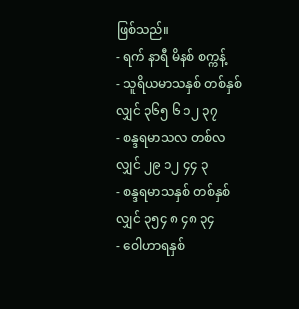ဖြစ်သည်။
- ရက် နာရီ မိနစ် စက္ကန့်
- သူရိယမာသနှစ် တစ်နှစ်လျှင် ၃၆၅ ၆ ၁၂ ၃၇
- စန္ဒရမာသလ တစ်လလျှင် ၂၉ ၁၂ ၄၄ ၃
- စန္ဒရမာသနှစ် တစ်နှစ်လျှင် ၃၅၄ ၈ ၄၈ ၃၄
- ဝေါဟာရနှစ်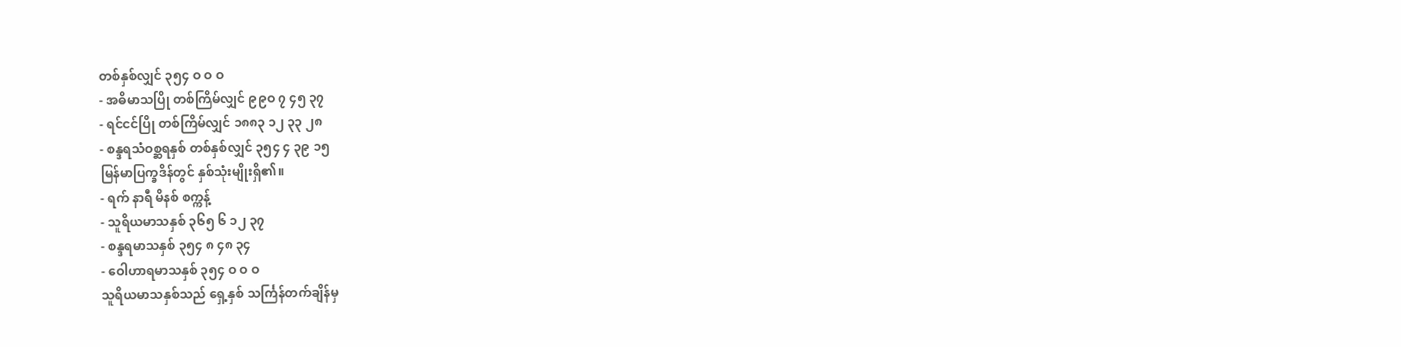တစ်နှစ်လျှင် ၃၅၄ ဝ ဝ ဝ
- အဓိမာသပြို တစ်ကြိမ်လျှင် ၉၉ဝ ၇ ၄၅ ၃၇
- ရင်ငင်ပြို တစ်ကြိမ်လျှင် ၁၈၈၃ ၁၂ ၃၃ ၂၈
- စန္ဒရသံဝစ္ဆရနှစ် တစ်နှစ်လျှင် ၃၅၄ ၄ ၃၉ ၁၅
မြန်မာပြက္ခဒိန်တွင် နှစ်သုံးမျိုးရှိ၏။
- ရက် နာရီ မိနစ် စက္ကန့်
- သူရိယမာသနှစ် ၃၆၅ ၆ ၁၂ ၃၇
- စန္ဒရမာသနှစ် ၃၅၄ ၈ ၄၈ ၃၄
- ဝေါဟာရမာသနှစ် ၃၅၄ ဝ ဝ ဝ
သူရိယမာသနှစ်သည် ရှေ့နှစ် သင်္ကြန်တက်ချိန်မှ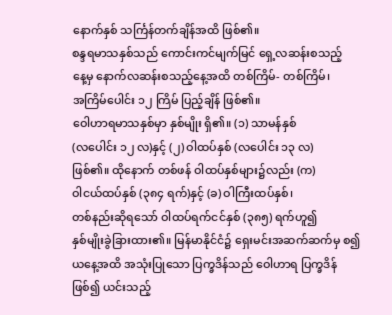နောက်နှစ် သင်္ကြန်တက်ချိန်အထိ ဖြစ်၏။
စန္ဒရမာသနှစ်သည် ကောင်းကင်မျက်မြင် ရှေ့လဆန်းစသည့်
နေ့မှ နောက်လဆန်းစသည့်နေ့အထိ တစ်ကြိမ်- တစ်ကြိမ်၊
အကြိမ်ပေါင်း ၁၂ ကြိမ် ပြည့်ချိန် ဖြစ်၏။
ဝေါဟာရမာသနှစ်မှာ နှစ်မျိုး ရှိ၏။ (၁) သာမန်နှစ်
(လပေါင်း ၁၂ လ)နှင့် (၂) ဝါထပ်နှစ် (လပေါင်း ၁၃ လ)
ဖြစ်၏။ ထိုနောက် တစ်ဖန် ဝါထပ်နှစ်များ၌လည်း (က)
ဝါငယ်ထပ်နှစ် (၃၈၄ ရက်)နှင့် (ခ) ဝါကြီးထပ်နှစ်၊
တစ်နည်းဆိုရသော် ဝါထပ်ရက်ငင်နှစ် (၃၈၅) ရက်ဟူ၍
နှစ်မျိုးခွဲခြားထား၏။ မြန်မာနိုင်ငံ၌ ရှေးမင်းအဆက်ဆက်မှ စ၍
ယနေ့အထိ အသုံးပြုသော ပြက္ခဒိန်သည် ဝေါဟာရ ပြက္ခဒိန်
ဖြစ်၍ ယင်းသည့်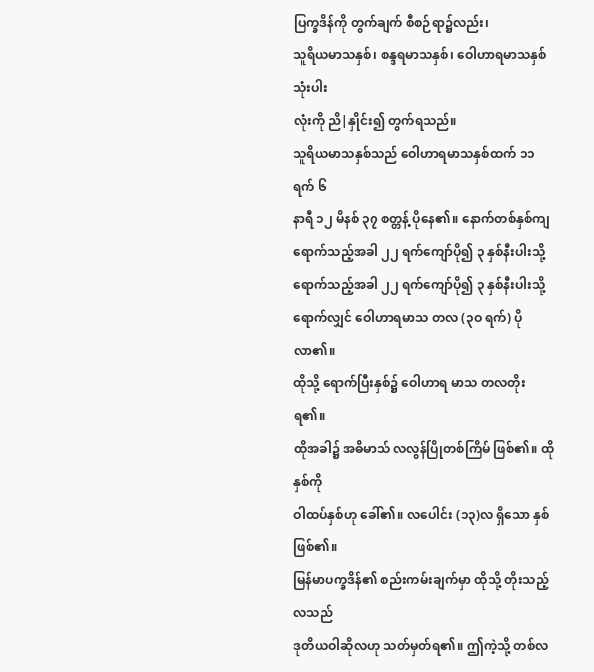ပြက္ခဒိန်ကို တွက်ချက် စီစဉ်ရာ၌လည်း၊
သူရိယမာသနှစ်၊ စန္ဒရမာသနှစ်၊ ဝေါဟာရမာသနှစ် သုံးပါး
လုံးကို ညိ|နှိုင်း၍ တွက်ရသည်။
သူရိယမာသနှစ်သည် ဝေါဟာရမာသနှစ်ထက် ၁၁ ရက် ၆
နာရီ ၁၂ မိနစ် ၃၇ စတ္တန့် ပိုနေ၏။ နောက်တစ်နှစ်ကျ
ရောက်သည့်အခါ ၂၂ ရက်ကျော်ပို၍ ၃ နှစ်နီးပါးသို့
ရောက်သည့်အခါ ၂၂ ရက်ကျော်ပို၍ ၃ နှစ်နီးပါးသို့
ရောက်လျှင် ဝေါဟာရမာသ တလ (၃ဝ ရက်) ပိုလာ၏။
ထိုသို့ ရောက်ပြီးနှစ်၌ ဝေါဟာရ မာသ တလတိုးရ၏။
ထိုအခါ၌ အဓိမာသ် လလွန်ပြိုတစ်ကြိမ် ဖြစ်၏။ ထိုနှစ်ကို
ဝါထပ်နှစ်ဟု ခေါ်၏။ လပေါင်း (၁၃)လ ရှိသော နှစ်ဖြစ်၏။
မြန်မာပက္ခဒိန်၏ စည်းကမ်းချက်မှာ ထိုသို့ တိုးသည့် လသည်
ဒုတိယဝါဆိုလဟု သတ်မှတ်ရ၏။ ဤကဲ့သို့ တစ်လ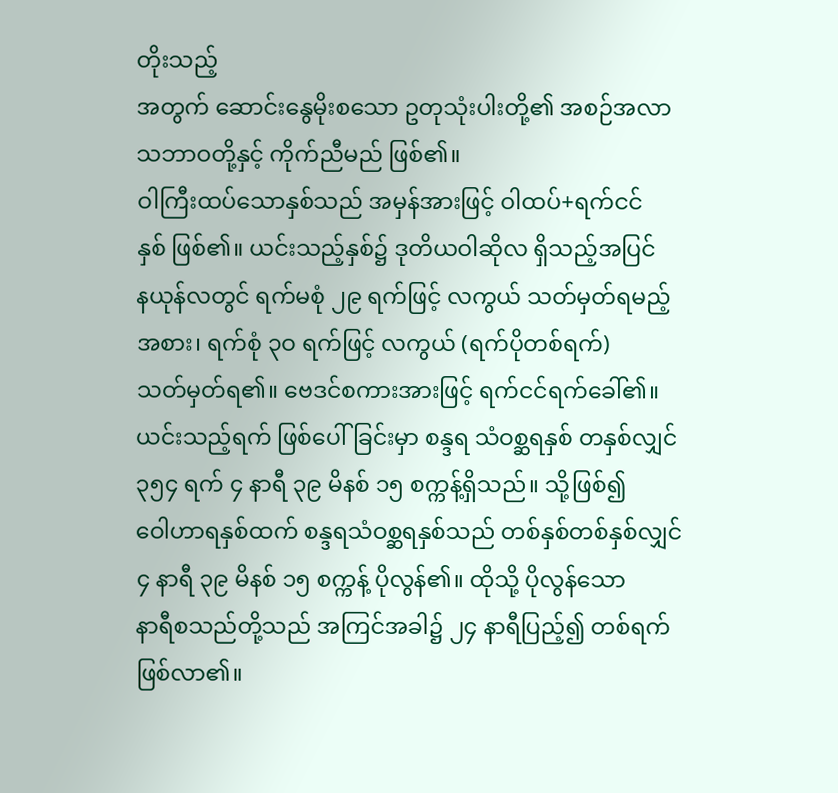တိုးသည့်
အတွက် ဆောင်းနွေမိုးစသော ဥတုသုံးပါးတို့၏ အစဉ်အလာ
သဘာဝတို့နှင့် ကိုက်ညီမည် ဖြစ်၏။
ဝါကြီးထပ်သောနှစ်သည် အမှန်အားဖြင့် ဝါထပ်+ရက်ငင်
နှစ် ဖြစ်၏။ ယင်းသည့်နှစ်၌ ဒုတိယဝါဆိုလ ရှိသည့်အပြင်
နယုန်လတွင် ရက်မစုံ ၂၉ ရက်ဖြင့် လကွယ် သတ်မှတ်ရမည့်
အစား၊ ရက်စုံ ၃ဝ ရက်ဖြင့် လကွယ် (ရက်ပိုတစ်ရက်)
သတ်မှတ်ရ၏။ ဗေဒင်စကားအားဖြင့် ရက်ငင်ရက်ခေါ်၏။
ယင်းသည့်ရက် ဖြစ်ပေါ်ခြင်းမှာ စန္ဒရ သံဝစ္ဆရနှစ် တနှစ်လျှင်
၃၅၄ ရက် ၄ နာရီ ၃၉ မိနစ် ၁၅ စက္ကန့်ရှိသည်။ သို့ဖြစ်၍
ဝေါဟာရနှစ်ထက် စန္ဒရသံဝစ္ဆရနှစ်သည် တစ်နှစ်တစ်နှစ်လျှင်
၄ နာရီ ၃၉ မိနစ် ၁၅ စက္ကန့် ပိုလွန်၏။ ထိုသို့ ပိုလွန်သော
နာရီစသည်တို့သည် အကြင်အခါ၌ ၂၄ နာရီပြည့်၍ တစ်ရက်
ဖြစ်လာ၏။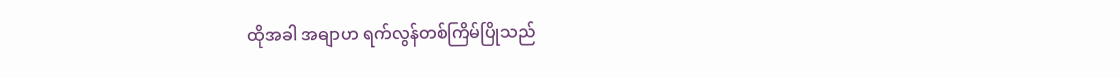ထိုအခါ အဓျာဟ ရက်လွန်တစ်ကြိမ်ပြိုသည်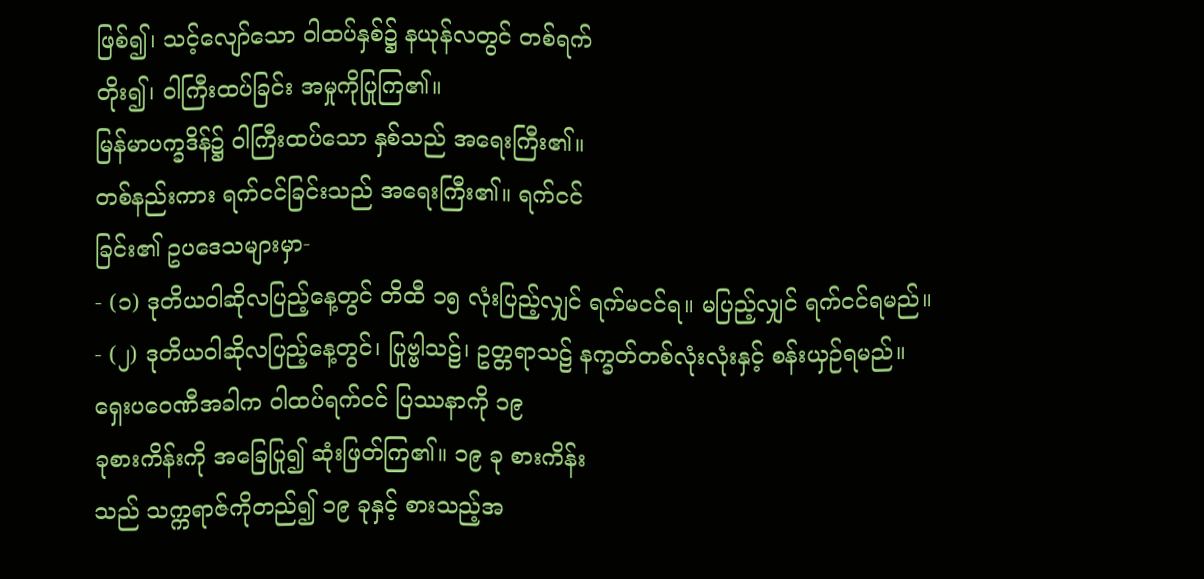ဖြစ်၍၊ သင့်လျော်သော ဝါထပ်နှစ်၌ နယုန်လတွင် တစ်ရက်
တိုး၍၊ ဝါကြီးထပ်ခြင်း အမှုကိုပြုကြ၏။
မြန်မာပက္ခဒိန်၌ ဝါကြီးထပ်သော နှစ်သည် အရေးကြီး၏။
တစ်နည်းကား ရက်ငင်ခြင်းသည် အရေးကြီး၏။ ရက်ငင်
ခြင်း၏ ဥပဒေသများမှာ-
- (၁) ဒုတိယဝါဆိုလပြည့်နေ့တွင် တိထီ ၁၅ လုံးပြည့်လျှင် ရက်မငင်ရ။ မပြည့်လျှင် ရက်ငင်ရမည်။
- (၂) ဒုတိယဝါဆိုလပြည့်နေ့တွင်၊ ပြုဗ္ဗါသဠ်၊ ဥတ္တရာသဠ် နက္ခတ်တစ်လုံးလုံးနှင့် စန်းယှဉ်ရမည်။
ရှေးပဝေဏီအခါက ဝါထပ်ရက်ငင် ပြဿနာကို ၁၉
ခုစားကိန်းကို အခြေပြု၍ ဆုံးဖြတ်ကြ၏။ ၁၉ ခု စားကိန်း
သည် သက္ကရာဇ်ကိုတည်၍ ၁၉ ခုနှင့် စားသည့်အ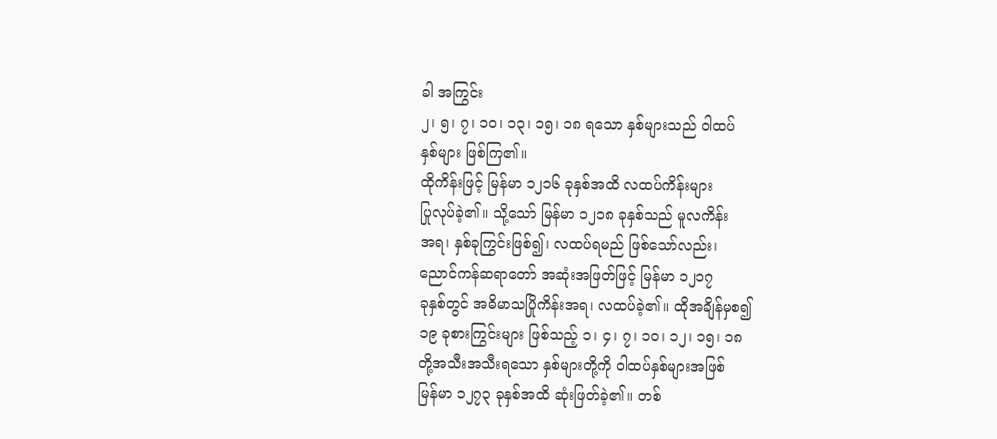ခါ အကြွင်း
၂၊ ၅၊ ၇၊ ၁ဝ၊ ၁၃၊ ၁၅၊ ၁၈ ရသော နှစ်များသည် ဝါထပ်
နှစ်များ ဖြစ်ကြ၏။
ထိုကိန်းဖြင့် မြန်မာ ၁၂၁၆ ခုနှစ်အထိ လထပ်ကိန်းများ
ပြုလုပ်ခဲ့၏။ သို့သော် မြန်မာ ၁၂၁၈ ခုနှစ်သည် မူလကိန်း
အရ၊ နှစ်ခုကြွင်းဖြစ်၍၊ လထပ်ရမည် ဖြစ်သော်လည်း၊
ညောင်ကန်ဆရာတော် အဆုံးအဖြတ်ဖြင့် မြန်မာ ၁၂၁၇
ခုနှစ်တွင် အဓိမာသပြိုကိန်းအရ၊ လထပ်ခဲ့၏။ ထိုအချိန်မှစ၍
၁၉ ခုစားကြွင်းများ ဖြစ်သည့် ၁၊ ၄၊ ၇၊ ၁ဝ၊ ၁၂၊ ၁၅၊ ၁၈
တို့အသီးအသီးရသော နှစ်များတို့ကို ဝါထပ်နှစ်များအဖြစ်
မြန်မာ ၁၂၇၃ ခုနှစ်အထိ ဆုံးဖြတ်ခဲ့၏။ တစ်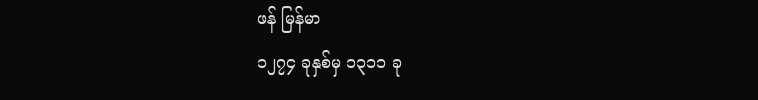ဖန် မြန်မာ
၁၂၇၄ ခုနှစ်မှ ၁၃၁၁ ခု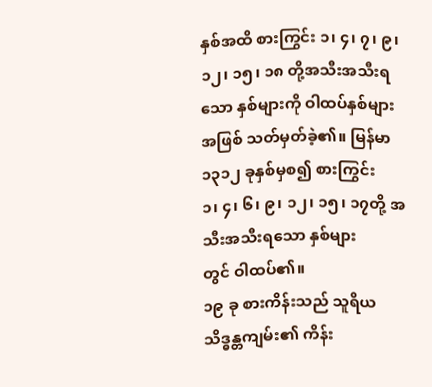နှစ်အထိ စားကြွင်း ၁၊ ၄၊ ၇၊ ၉၊
၁၂၊ ၁၅၊ ၁၈ တို့အသီးအသီးရသော နှစ်များကို ဝါထပ်နှစ်များ
အဖြစ် သတ်မှတ်ခဲ့၏။ မြန်မာ ၁၃၁၂ ခုနှစ်မှစ၍ စားကြွင်း
၁၊ ၄၊ ၆၊ ၉၊ ၁၂၊ ၁၅၊ ၁၇တို့ အသီးအသီးရသော နှစ်များ
တွင် ဝါထပ်၏။
၁၉ ခု စားကိန်းသည် သူရိယ သိဒ္ဓန္တကျမ်း၏ ကိန်း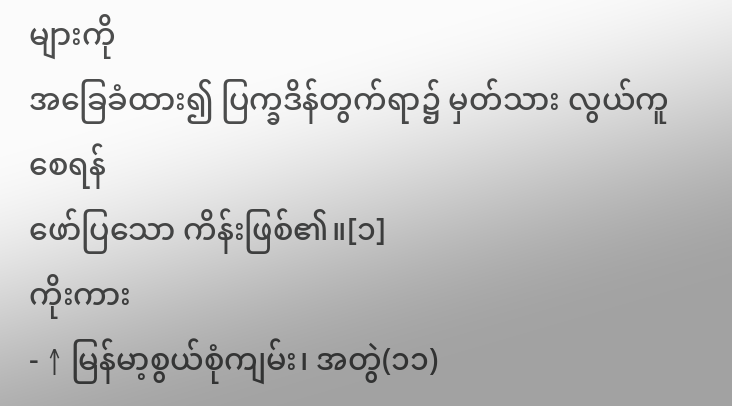များကို
အခြေခံထား၍ ပြက္ခဒိန်တွက်ရာ၌ မှတ်သား လွယ်ကူစေရန်
ဖော်ပြသော ကိန်းဖြစ်၏။[၁]
ကိုးကား
- ↑ မြန်မာ့စွယ်စုံကျမ်း၊ အတွဲ(၁၁)